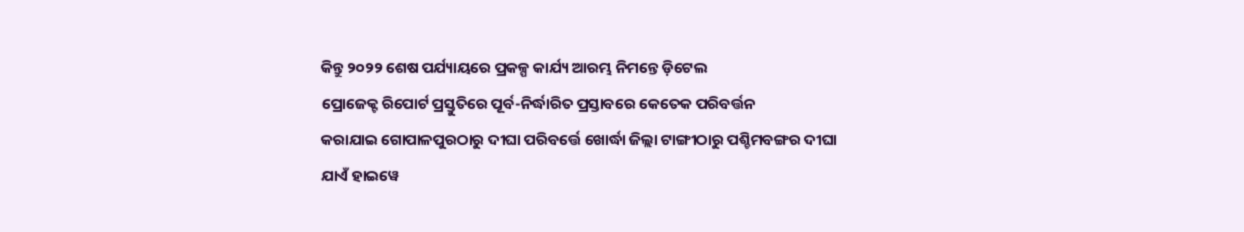କିନ୍ତୁ ୨୦୨୨ ଶେଷ ପର୍ଯ୍ୟାୟରେ ପ୍ରକଳ୍ପ କାର୍ଯ୍ୟ ଆରମ୍ଭ ନିମନ୍ତେ ଡ଼ିଟେଲ
ପ୍ରୋଜେକ୍ଟ ରିପୋର୍ଟ ପ୍ରସ୍ତୁତିରେ ପୂର୍ବ-ନିର୍ଦ୍ଧାରିତ ପ୍ରସ୍ତାବରେ କେତେକ ପରିବର୍ତ୍ତନ
କରାଯାଇ ଗୋପାଳପୁରଠାରୁ ଦୀଘା ପରିବର୍ତ୍ତେ ଖୋର୍ଦ୍ଧା ଜିଲ୍ଲା ଟାଙ୍ଗୀଠାରୁ ପଶ୍ଚିମବଙ୍ଗର ଦୀଘା
ଯାଏଁ ହାଇୱେ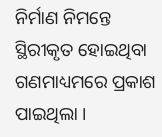ନିର୍ମାଣ ନିମନ୍ତେ ସ୍ଥିରୀକୃତ ହୋଇଥିବା ଗଣମାଧ୍ୟମରେ ପ୍ରକାଶ ପାଇଥିଲା ।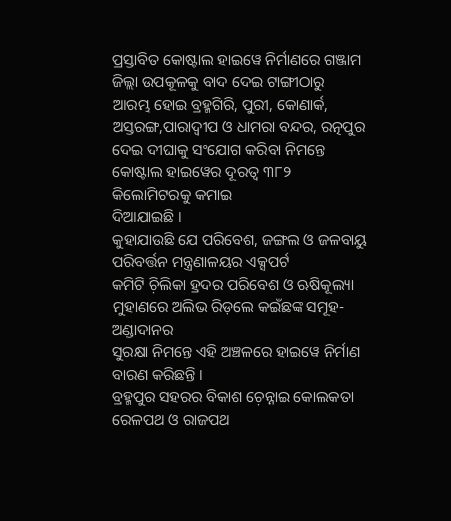ପ୍ରସ୍ତାବିତ କୋଷ୍ଟାଲ ହାଇୱେ ନିର୍ମାଣରେ ଗଞ୍ଜାମ ଜିଲ୍ଲା ଉପକୂଳକୁ ବାଦ ଦେଇ ଟାଙ୍ଗୀଠାରୁ
ଆରମ୍ଭ ହୋଇ ବ୍ରହ୍ମଗିରି, ପୁରୀ, କୋଣାର୍କ, ଅସ୍ତରଙ୍ଗ,ପାରାଦ୍ୱୀପ ଓ ଧାମରା ବନ୍ଦର, ରତ୍ନପୁର
ଦେଇ ଦୀଘାକୁ ସଂଯୋଗ କରିବା ନିମନ୍ତେ କୋଷ୍ଟାଲ ହାଇୱେର ଦୂରତ୍ୱ ୩୮୨ କିଲୋମିଟରକୁ କମାଇ
ଦିଆଯାଇଛି ।
କୁହାଯାଉଛି ଯେ ପରିବେଶ, ଜଙ୍ଗଲ ଓ ଜଳବାୟୁ ପରିବର୍ତ୍ତନ ମନ୍ତ୍ରଣାଳୟର ଏକ୍ସପର୍ଟ
କମିଟି ଚ଼ିଲିକା ହ୍ରଦର ପରିବେଶ ଓ ଋଷିକୂଲ୍ୟା ମୁହାଣରେ ଅଲିଭ ରିଡ଼ଲେ କଇଁଛଙ୍କ ସମୂହ-ଅଣ୍ଡାଦାନର
ସୁରକ୍ଷା ନିମନ୍ତେ ଏହି ଅଞ୍ଚଳରେ ହାଇୱେ ନିର୍ମାଣ ବାରଣ କରିଛନ୍ତି ।
ବ୍ରହ୍ମପୁର ସହରର ବିକାଶ ଚ଼େନ୍ନାଇ କୋଲକତା ରେଳପଥ ଓ ରାଜପଥ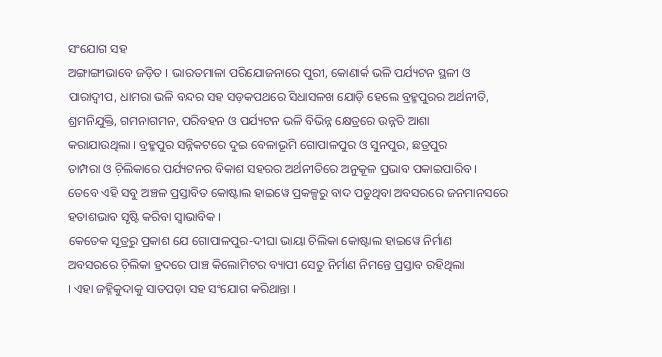ସଂଯୋଗ ସହ
ଅଙ୍ଗାଙ୍ଗୀଭାବେ ଜଡ଼ିତ । ଭାରତମାଳା ପରିଯୋଜନାରେ ପୁରୀ, କୋଣାର୍କ ଭଳି ପର୍ଯ୍ୟଟନ ସ୍ଥଳୀ ଓ
ପାରାଦ୍ୱୀପ, ଧାମରା ଭଳି ବନ୍ଦର ସହ ସଡ଼କପଥରେ ସିଧାସଳଖ ଯୋଡ଼ି ହେଲେ ବ୍ରହ୍ମପୁରର ଅର୍ଥନୀତି,
ଶ୍ରମନିଯୁକ୍ତି, ଗମନାଗମନ, ପରିବହନ ଓ ପର୍ଯ୍ୟଟନ ଭଳି ବିଭିନ୍ନ କ୍ଷେତ୍ରରେ ଉନ୍ନତି ଆଶା
କରାଯାଉଥିଲା । ବ୍ରହ୍ମପୁର ସନ୍ନିକଟରେ ଦୁଇ ବେଳାଭୂମି ଗୋପାଳପୁର ଓ ସୁନପୁର, ଛତ୍ରପୁର
ତାମ୍ପରା ଓ ଚ଼ିଲିକାରେ ପର୍ଯ୍ୟଟନର ବିକାଶ ସହରର ଅର୍ଥନୀତିରେ ଅନୁକୂଳ ପ୍ରଭାବ ପକାଇପାରିବ ।
ତେବେ ଏହି ସବୁ ଅଞ୍ଚଳ ପ୍ରସ୍ତାବିତ କୋଷ୍ଟାଲ ହାଇୱେ ପ୍ରକଳ୍ପରୁ ବାଦ ପଡୁଥିବା ଅବସରରେ ଜନମାନସରେ
ହତାଶଭାବ ସୃଷ୍ଟି କରିବା ସ୍ୱାଭାବିକ ।
କେତେକ ସୂତ୍ରରୁ ପ୍ରକାଶ ଯେ ଗୋପାଳପୁର-ଦୀଘା ଭାୟା ଚିଲିକା କୋଷ୍ଟାଲ ହାଇୱେ ନିର୍ମାଣ
ଅବସରରେ ଚ଼ିଲିକା ହ୍ରଦରେ ପାଞ୍ଚ କିଲୋମିଟର ବ୍ୟାପୀ ସେତୁ ନିର୍ମାଣ ନିମନ୍ତେ ପ୍ରସ୍ତାବ ରହିଥିଲା
। ଏହା ଜହ୍ନିକୁଦାକୁ ସାତପଡ଼ା ସହ ସଂଯୋଗ କରିଥାନ୍ତା ।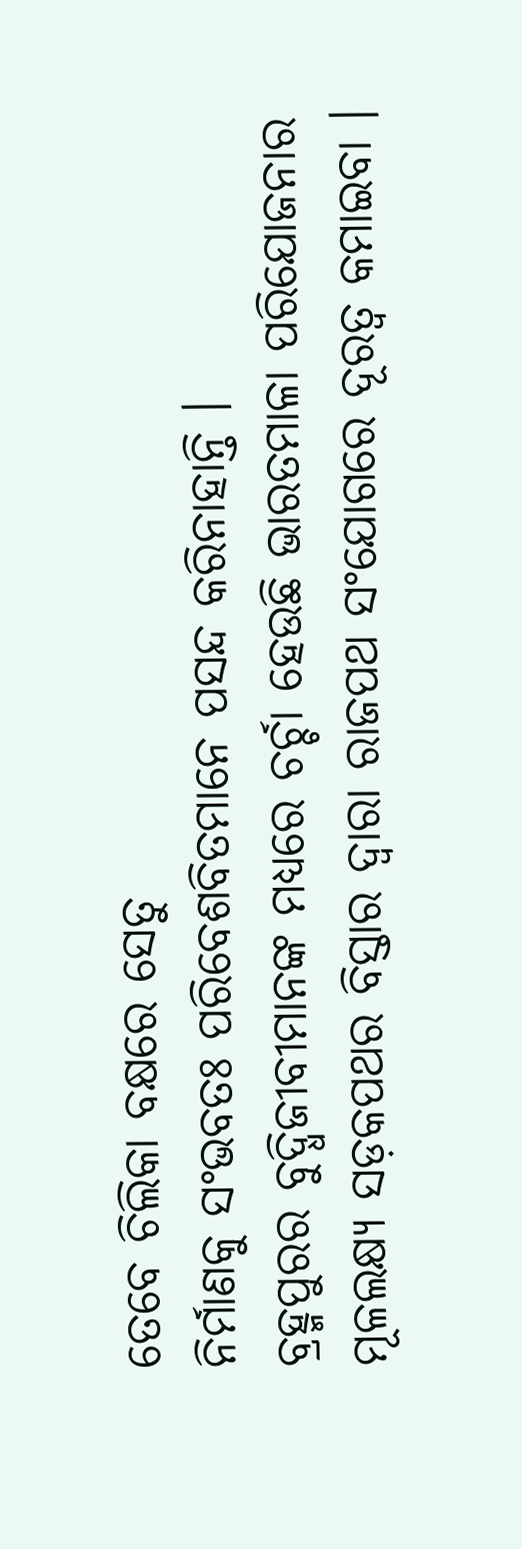ତେବେ ଚିଲିକା ବକ୍ଷରେ ସେତୁ
ନିର୍ମାଣକୁ ସଂଭବତଃ ପରିବେଶବିତମାନେ ପସନ୍ଦ କରିନାହାନ୍ତି ।
ବ୍ରହ୍ମପୁରର ବୁଦ୍ଧିଜୀବୀମାନଙ୍କ ମଧ୍ୟରେ ଚର୍ଚ୍ଚା ହେଉଛି ଭାରତମାଳା ପରିଯୋଜନାର
ମୂଳଲକ୍ଷ୍ୟ ସଡ଼କପଥର ବିସ୍ତାର ଦ୍ୱାରା ରାଜପଥ ସଂଯୋଗରେ ଦୂରତ୍ୱ କମାଇବା ।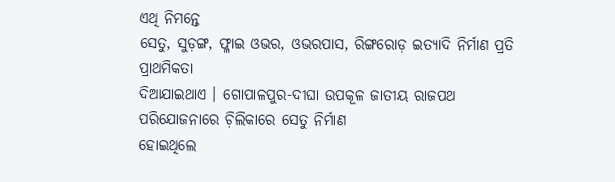ଏଥି ନିମନ୍ତେ
ସେତୁ, ସୁଡ଼ଙ୍ଗ, ଫ୍ଳାଇ ଓଭର, ଓଭରପାସ, ରିଙ୍ଗରୋଡ଼ ଇତ୍ୟାଦି ନିର୍ମାଣ ପ୍ରତି ପ୍ରାଥମିକତା
ଦିଆଯାଇଥାଏ । ଗୋପାଳପୁର-ଦୀଘା ଉପକୂଳ ଜାତୀୟ ରାଜପଥ ପରିଯୋଜନାରେ ଚ଼ିଲିକାରେ ସେତୁ ନିର୍ମାଣ
ହୋଇଥିଲେ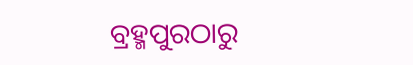ବ୍ରହ୍ମପୁରଠାରୁ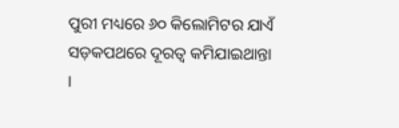ପୁରୀ ମଧ୍ୟରେ ୬୦ କିଲୋମିଟର ଯାଏଁ ସଡ଼କପଥରେ ଦୂରତ୍ୱ କମିଯାଇଥାନ୍ତା
।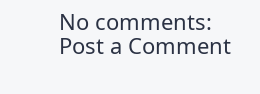No comments:
Post a Comment